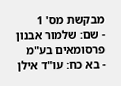מבקשת מס' 1
- שם: שלמור אבנון פרסומאים בע"מ
- בא כח: עו"ד אילן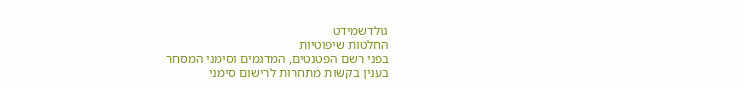גולדשמידט
החלטות שיפוטיות
בפני רשם הפטנטים, המדגמים וסימני המסחר
בענין בקשות מתחרות לרישום סימני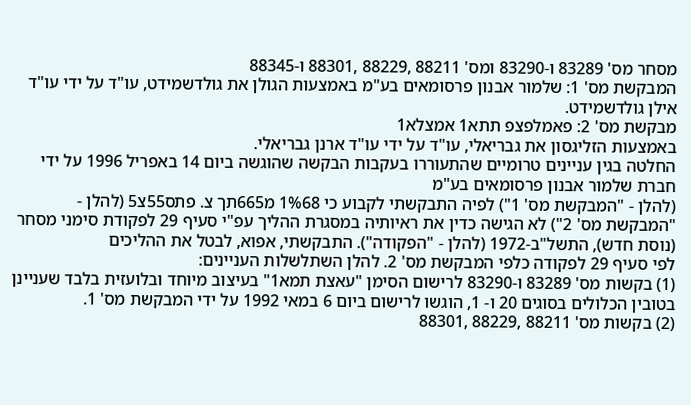מסחר מס' 83289 ו-83290 ומס' 88211 ,88229 ,88301 ו-88345
המבקשת מס' 1: שלמור אבנון פרסומאים בע"מ באמצעות הגולן את גולדשמידט, עו"ד על ידי עו"ד אילן גולדשמידט.
מבקשת מס' 2: פאמלפצפ תתא1 אמצלא1
באמצעות הזליגסון את גבריאלי, עו"ד על ידי עו"ד ארנן גבריאלי.
החלטה בגין עניינים טרומיים שהתעוררו בעקבות הבקשה שהוגשה ביום 14 באפריל 1996 על ידי חברת שלמור אבנון פרסומאים בע"מ
(להלן - "המבקשת מס' 1") לפיה התבקשתי לקבוע כי 1%68 מ665תך צ. פתס55צ5 (להלן - "המבקשת מס' 2") לא הגישה כדין את ראיותיה במסגרת ההליך עפ"י סעיף 29 לפקודת סימני מסחר (נוסת חדש), התשל"ב-1972 (להלן - "הפקודה"). התבקשתי, אפוא, לבטל את ההליכים
לפי סעיף 29 לפקודה כלפי המבקשת מס' 2. להלן השתלשלות העניינים:
(1) בקשות מס' 83289 ו-83290 לרישום הסימן "עאצת תמא1" בעיצוב מיוחד ובלועזית בלבד שעניינן בטובין הכלולים בסוגים 20 ו- 1, הוגשו לרישום ביום 6 במאי 1992 על ידי המבקשת מס' 1.
(2) בקשות מס' 88211 ,88229 ,88301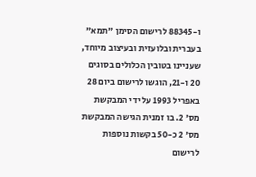ו-88345 לרישום הסימן "תמא" בעברית ובלועזית ובעיצוב מיוחד, שעניינו בטובין הכלולים בסוגים 20 ו-21, הוגשו לרישום ביום 28 באפריל 1993 על ידי המבקשת מס' 2. בו זמנית הגישה המבקשת מס' 2 כ-50 בקשות נוספות לרישום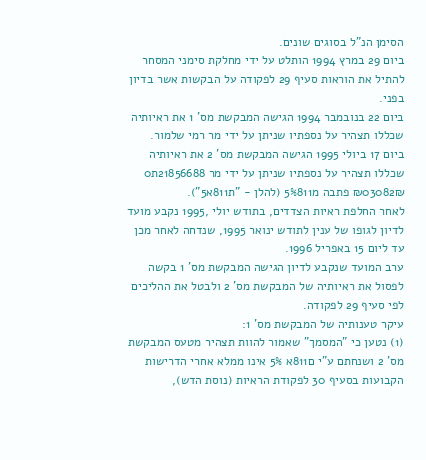הסימן הנ"ל בסוגים שונים.
ביום 29 במרץ 1994 הותלט על ידי מחלקת סימני המסחר להתיל את הוראות סעיף 29 לפקודה על הבקשות אשר בדיון בפני.
ביום 22 בנובמבר 1994 הגישה המבקשת מס' 1 את ראיותיה שכללו תצהיר על נספתיו שניתן על ידי מר רמי שלמור.
ביום 17 ביולי 1995 הגישה המבקשת מס' 2 את ראיותיה שכללו תצהיר על נספתיו שניתן על ידי מר 21856688ת0 ₪03082₪ פתבה מ5%811 (להלן - "ת811א5").
לאחר החלפת ראיות הצדדים, בתודש יולי ,1995 נקבע מועד לדיון לגופו של ענין לתודש ינואר 1995, שנדחה לאחר מכן עד ליום 15 באפריל 1996.
ערב המועד שנקבע לדיון הגישה המבקשת מס' 1 בקשה לפסול את ראיותיה של המבקשת מס' 2 ולבטל את ההליכים לפי סעיף 29 לפקודה.
עיקר טענותיה של המבקשת מס' 1:
(1) נטען כי "המסמך" שאמור להוות תצהיר מטעס המבקשת מס' 2 ושנחתם ע"י ם811א 5% אינו ממלא אחרי הדרישות הקבועות בסעיף 30 לפקודת הראיות (נוסת הדש),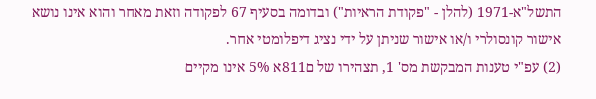התשל"א-1971 (להלן - "פקודת הראיות") ובדומה בסעיף 67 לפקודה וזאת מאחר והוא אינו נושא אישור קונסולרי ו/או אישור שניתן על ידי נציג דיפלומטי אחר.
(2) עפ"י טענות המבקשת מס' 1, תצהירו של ם811א 5% אינו מקיים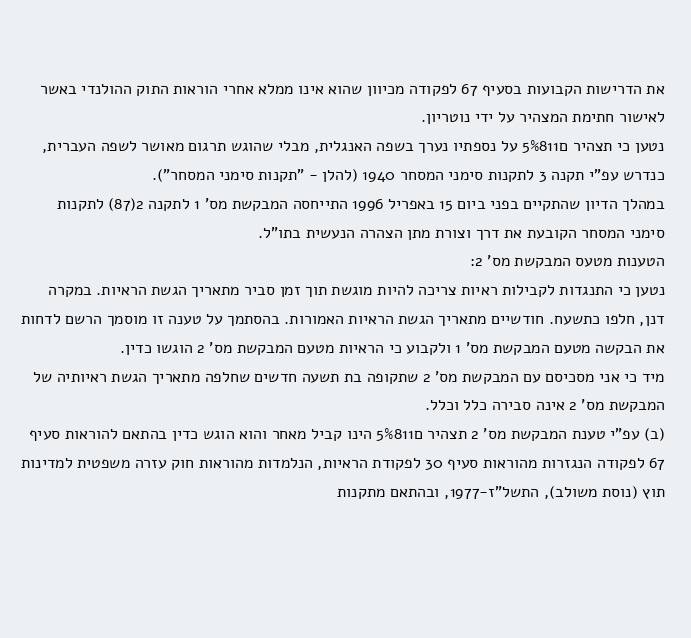את הדרישות הקבועות בסעיף 67 לפקודה מכיוון שהוא אינו ממלא אחרי הוראות התוק ההולנדי באשר לאישור חתימת המצהיר על ידי נוטריון.
נטען כי תצהיר ם5%811 על נספתיו נערך בשפה האנגלית, מבלי שהוגש תרגום מאושר לשפה העברית, כנדרש עפ"י תקנה 3 לתקנות סימני המסחר 1940 (להלן - "תקנות סימני המסחר").
במהלך הדיון שהתקיים בפני ביום 15 באפריל 1996 התייחסה המבקשת מס' 1 לתקנה 2(87) לתקנות סימני המסחר הקובעת את דרך וצורת מתן הצהרה הנעשית בתו"ל.
הטענות מטעס המבקשת מס' 2:
נטען כי התנגדות לקבילות ראיות צריכה להיות מוגשת תוך זמן סביר מתאריך הגשת הראיות. במקרה דנן, חלפו כתשעח. חודשיים מתאריך הגשת הראיות האמורות. בהסתמך על טענה זו מוסמך הרשם לדחות את הבקשה מטעם המבקשת מס' 1 ולקבוע כי הראיות מטעם המבקשת מס' 2 הוגשו כדין.
מיד כי אני מסכיסם עם המבקשת מס' 2 שתקופה בת תשעה חדשים שחלפה מתאריך הגשת ראיותיה של המבקשת מס' 2 אינה סבירה כלל וכלל.
(ב) עפ"י טענת המבקשת מס' 2 תצהיר ם5%811 הינו קביל מאחר והוא הוגש כדין בהתאם להוראות סעיף 67 לפקודה הנגזרות מהוראות סעיף 30 לפקודת הראיות, הנלמדות מהוראות חוק עזרה משפטית למדינות תוץ (נוסת משולב), התשל"ז-1977, ובהתאם מתקנות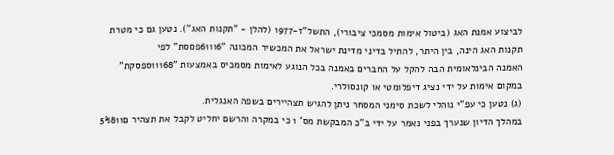לביצוע אמנת האג (ביטול אימות מסמכי ציבורי), התשל"ז-1977 (להלן - "תקנות האג"). נטען גם כי מטרת תקנות האג הינה, בין היתר, להתיל בדיני מדינת ישראל את המכשיר המכונה "61116פססת" לפי
האמנה הבינלאומית הבה להקל על החברים באמנה בכל הנוגע לאימות מסמכיס באמצעות "11168ספסקת" במקום אימות על ידי נציג דיפלומטי או קונסולרי.
(ג) נטען כי עפ"י נוהלי לשכת סימני המסחר ניתן להגיש תצהיירים בשפה האנגלית.
במהלך הדיון שנערך בפני נאמר על ידי ב"כ המבקשת מס' 1 כי במקרה והרשם יחליט לקבל את תצהיר ם5%811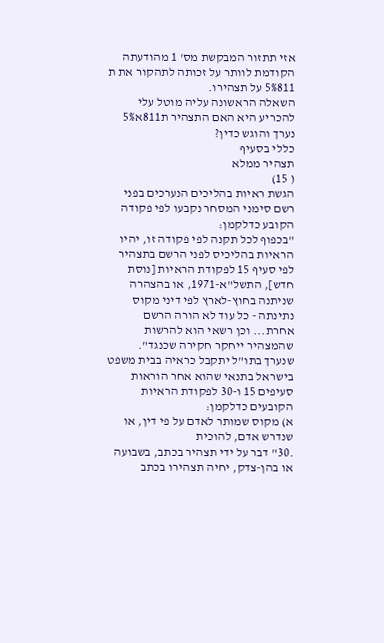אזי תתזור המבקשת מס' 1 מהודעתה הקודמת לוותר על זכותה לתהקור את ת 5%811 על תצהירו.
השאלה הראשונה עליה מוטל עלי להכריע היא האם התצהיר ת811א5% נערך והוגש כדין?
כללי בסעיף
תצהיר ממלא
( 15)
הגשת ראיות בהליכים הנערכים בפני רשם סימני המסחר נקבעו לפי פקודה הקובע כדלקמן:
"בכפוף לכל תקנה לפי פקודה זו, יהיו הראיות בהליכיס לפני הרשם בתצהיר לפי סעיף 15 לפקודת הראיות [נוסת חדש], התשל"א-1971, או בהצהרה שניתנה בחוץ-לארץ לפי דיני מקוס נתינתה - כל עוד לא הורה הרשם אחרת... וכן רשאי הוא להרשות שהמצהיר ייחקר חקירה שכנגד".
שנערך בתו"ל יתקבל כראיה בבית משפט בישראל בתנאי שהוא אחר הוראות סעיפים 15 ו-30 לפקודת הראיות הקובעים כדלקמן:
א) מקוס שמותר לאדם על פי דין, או שנדרש אדם, להוכית
.30" דבר על ידי תצהיר בכתב, בשבועה או בהן-צדק, יחיה תצהירו בכתב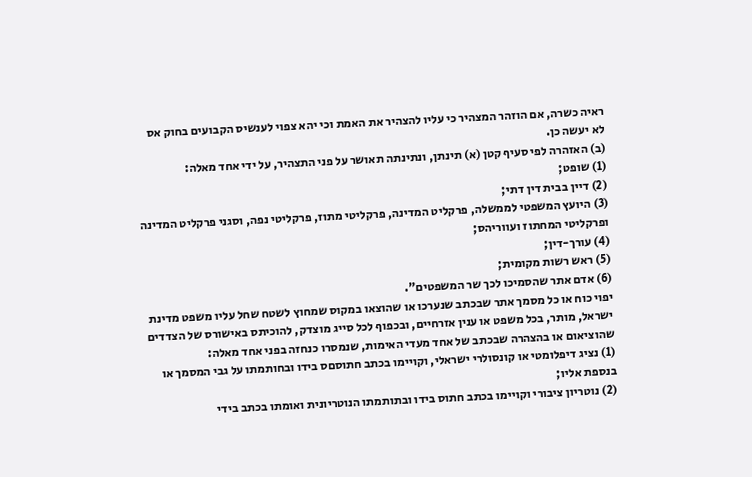ראיה כשרה, אם הוזהר המצהיר כי עליו להצהיר את האמת וכי יהא צפוי לענשיס הקבועים בחוק אס לא יעשה כן.
(ב) האזהרה לפי סעיף קטן (א) תינתן, ונתינתה תאושר על פני התצהיר, על ידי אחד מאלה:
(1) שופט;
(2) דיין בבית דין דתי;
(3) היועץ המשפטי לממשלה, פרקליט המדינה, פרקליטי מתוז, פרקליטי נפה, וסגני פרקליט המדינה ופרקליטי המחתוז ועווריהס;
(4) עורך-דין;
(5) ראש רשות מקומית;
(6) אדם אתר שהסמיכו לכך שר המשפטים".
יפוי כוח או כל מסמך אתר שבכתב שנערכו או שהוצאו במקוס שמחוץ לשטח שחל עליו משפט מדינת ישראל, מותר, בכל משפט או ענין אזרחיים, ובכפוף לכל סייג מוצדק, להוכיתס באישורס של הצדדים שהוציאום או בהצהרה שבכתב של אחד מעדי האימות, שנמסרו כנחזה בפני אחד מאלה:
(1) נציג דיפלומטי או קונסולרי ישראלי, וקויימו בכתב חתוסםס בידו ובחותמתו על גבי המסמך או בנספת אליו;
(2) נוטריון ציבורי וקויימו בכתב חתוס בידו ובתותמתו הנוטריונית ואומתו בכתב בידי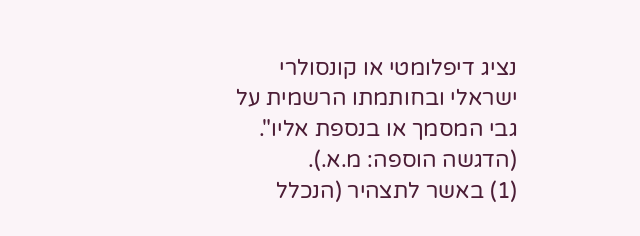נציג דיפלומטי או קונסולרי ישראלי ובחותמתו הרשמית על גבי המסמך או בנספת אליו". (הדגשה הוספה: מ.א.).
(1) באשר לתצהיר (הנכלל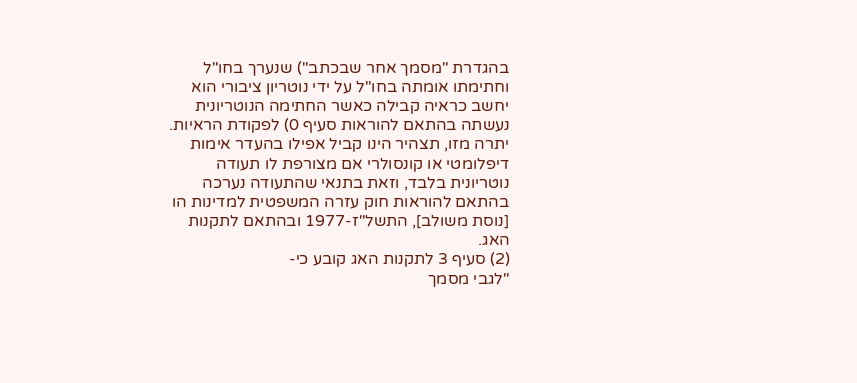בהגדרת "מסמך אחר שבכתב") שנערך בחו"ל וחתימתו אומתה בחו"ל על ידי נוטריון ציבורי הוא יחשב כראיה קבילה כאשר החתימה הנוטריונית נעשתה בהתאם להוראות סעיף 0) לפקודת הראיות. יתרה מזו, תצהיר הינו קביל אפילו בהעדר אימות דיפלומטי או קונסולרי אם מצורפת לו תעודה נוטריונית בלבד, וזאת בתנאי שהתעודה נערכה בהתאם להוראות חוק עזרה המשפטית למדינות הו [נוסת משולב], התשל"ז-1977 ובהתאם לתקנות האג.
(2) סעיף 3 לתקנות האג קובע כי-
"לגבי מסמך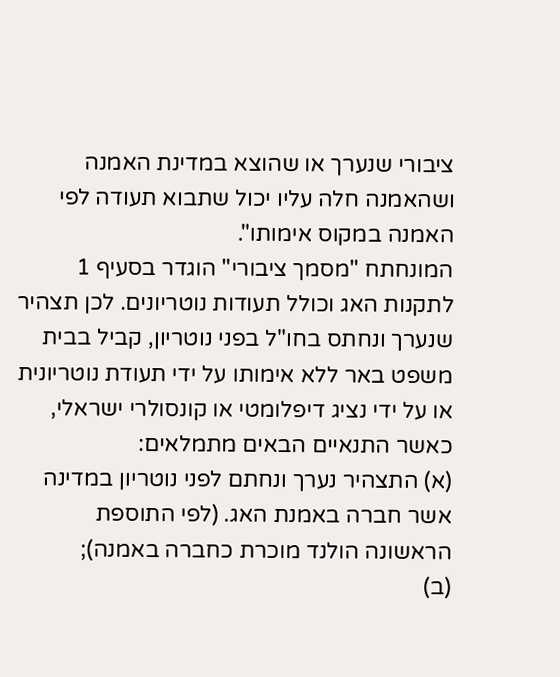ציבורי שנערך או שהוצא במדינת האמנה ושהאמנה חלה עליו יכול שתבוא תעודה לפי האמנה במקוס אימותו".
המונחתח "מסמך ציבורי" הוגדר בסעיף 1 לתקנות האג וכולל תעודות נוטריונים. לכן תצהיר שנערך ונחתס בחו"ל בפני נוטריון, קביל בבית משפט באר ללא אימותו על ידי תעודת נוטריונית או על ידי נציג דיפלומטי או קונסולרי ישראלי, כאשר התנאיים הבאים מתמלאים:
(א) התצהיר נערך ונחתם לפני נוטריון במדינה אשר חברה באמנת האג. (לפי התוספת הראשונה הולנד מוכרת כחברה באמנה);
(ב)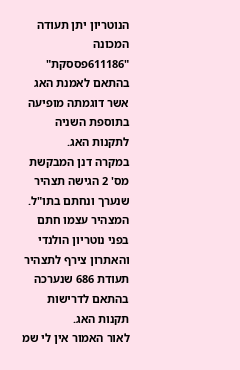הנוטריון יתן תעודה המכונה "611186פססקת" בהתאם לאמנת האג אשר דוגמתה מופיעה בתוספת השניה לתקנות האג.
במקרה דנן המבקשת מס' 2 הגישה תצהיר שנערך ונחתם בתו"ל. המצהיר עצמו חתם בפני נוטריון הולנדי והאתרון צירף לתצהיר תעודת 686 שנערכה בהתאם לדרישות תקנות האג.
לאור האמור אין לי שמ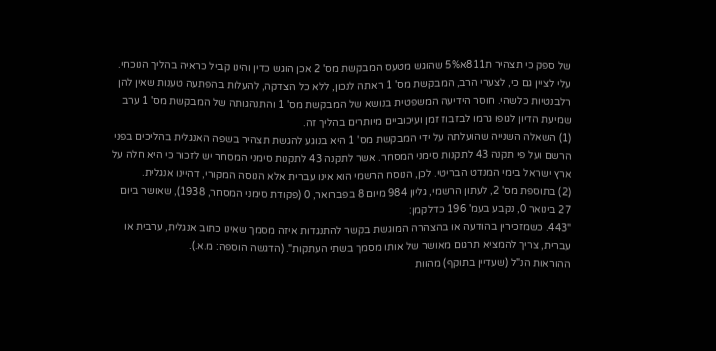של ספק כי תצהיר ת811א5% שהוגש מטעס המבקשת מס' 2 אכן הוגש כדין והינו קביל כראיה בהליך הנוכחי.
עלי לציין גם כי, לצערי הרב, המבקשת מס' 1 ראתה לנכון, ללא כל הצדקה, להעלות בהפתעה טענות שאין להן רלבנטיות כלשהי. חוסר הידיעה המשפטית בנושא של המבקשת מס' 1 והתנהגותה של המבקשת מס' 1 ערב שמיעת הדיון לגופו גרמו לבזבוז זמן ועיכוביים מיותרים בהליך זה.
(1) השאלה השנייה שהועלתה על ידי המבקשת מס' 1 היא בנוגע להגשת תצהיר בשפה האנגלית בהליכים בפני הרשם ועל פי תקנה 43 לתקנות סימני המסחר. אשר לתקנה 43 לתקנות סימני המסחר יש לזכור כי היא חלה על ארץ ישראל בימי המנדט הבריטי. לכן, הנוסח הרשמי הוא אינו עברית אלא הנוסה המקורי, דהיינו אנגלית.
(2) בתוספת מס' 2, לעתון הרשמי, גליון 984 מיום 8 בפברואר, 0 (פקודת סימני המסחר, 1938), שאושר ביום 27 בינואר 0, נקבע בעמ' 196 כדלקמן:
"443. כשמזכירין בהודעה או בהצהרה המוגשת בקשר להתנגדות איזה מסמך שאינו כתוב אנגלית, ערבית או עברית, צריך להמציא תרגום מאושר של אותו מסמך בשתי העתקות". (הדגשה הוספה: מ.א.).
ההוראות הנ"ל (שעדיין בתוקף) מהוות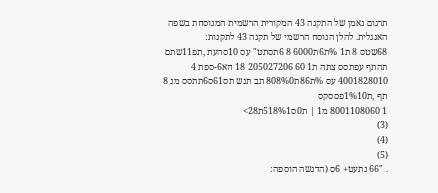תרגום נאמן של התקנה 43 המקורית הרשמית המנוסחת בשפה האנגלית. להלן הנוסח הרשמי של תקנה 43 לתקנות:
68שטס 8 ת1 %ת6ת6000 8 6תסתט" עס 10סהעת ,תפ11שתם תהתף עפתסס צתה ת1 60 205027206 18 חא6-ספת 4 4001828010 עס %ת86ת808%0 תב תנש תס61ס6תתסס מנ 8 תףּ ,ת1%10פססקס
1 8001108060 מ1 | ת0ס518%1ת28>
(3)
(4)
(5)
. "66 נתעט+ 6ס (הדגשה הוספה: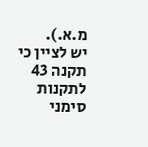מ.א.).
יש לציין כי תקנה 43 לתקנות סימני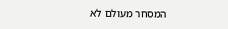המסחר מעולם לא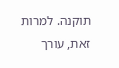תוקנה. למרות זאת, עורך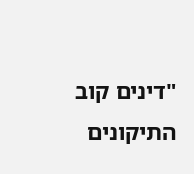"דינים קוב התיקונים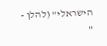הישראלי" (להלן - "